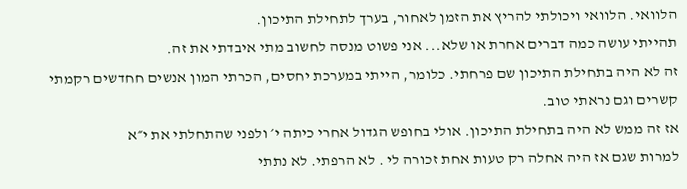הלוואי. הלוואי ויכולתי להריץ את הזמן לאחור, בערך לתחילת התיכון.
תהייתי עושה כמה דברים אחרת או שלא... אני פשוט מנסה לחשוב מתי איבדתי את זה.
זה לא היה בתחילת התיכון שם פרחתי. כלומר, הייתי במערכת יחסים, הכרתי המון אנשים חחדשים רקמתי קשרים וגם נראתי טוב.
אז זה ממש לא היה בתחילת התיכון. אולי בחופש הגדול אחרי כיתה י׳ ולפני שהתחלתי את י״א
למרות שגם אז היה אחלה רק טעות אחת זכורה לי . לא הרפתי. לא נתתי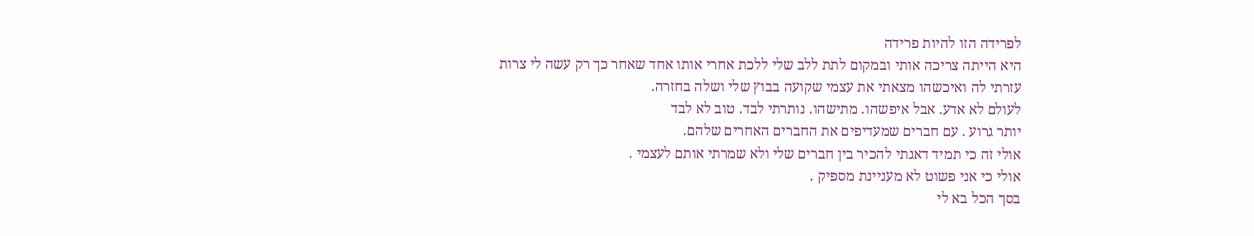לפרידה הזו להיות פרידה
היא הייתה צריכה אותי ובמקום לתת ללב שלי ללכת אחרי אותו אחד שאחר כך רק עשה לי צרות
עזרתי לה ואיכשהו מצאתי את עצמי שקועה בבוץ שלי ושלה בחזרה.
לעולם לא אדע. אבל איפשהו. מתישהו. נותרתי לבד. טוב לא לבד
יותר גרוע . עם חברים שמעדיפים את החברים האחרים שלהם.
אולי זה כי תמיד דאגתי להכיר בין חברים שלי ולא שמרתי אותם לעצמי .
אולי כי אני פשוט לא מעניינת מספיק .
בסך הכל בא לי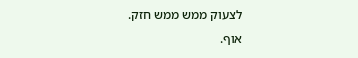לצעוק ממש ממש חזק.
אוף.